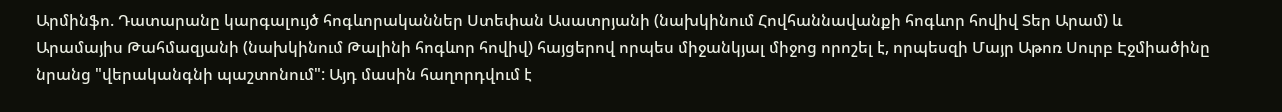Արմինֆո. Դատարանը կարգալույծ հոգևորականներ Ստեփան Ասատրյանի (նախկինում Հովհաննավանքի հոգևոր հովիվ Տեր Արամ) և Արամայիս Թահմազյանի (նախկինում Թալինի հոգևոր հովիվ) հայցերով որպես միջանկյալ միջոց որոշել է, որպեսզի Մայր Աթոռ Սուրբ Էջմիածինը նրանց "վերականգնի պաշտոնում": Այդ մասին հաղորդվում է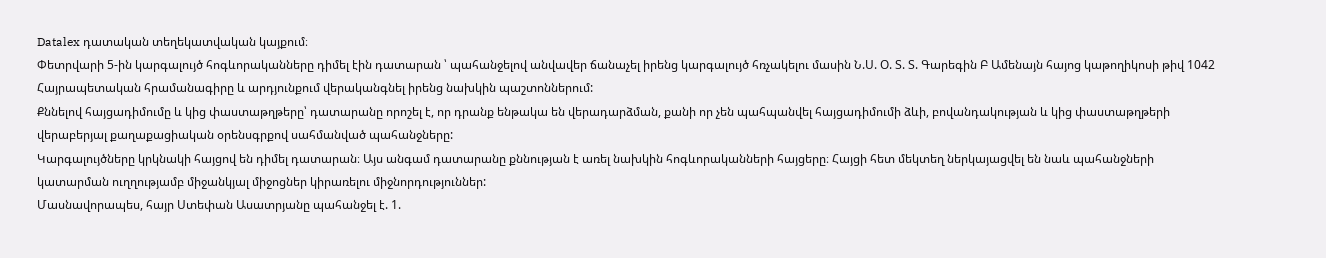Datalex դատական տեղեկատվական կայքում։
Փետրվարի 5-ին կարգալույծ հոգևորականները դիմել էին դատարան ՝ պահանջելով անվավեր ճանաչել իրենց կարգալույծ հռչակելու մասին Ն.Ս. Օ. Տ. Տ. Գարեգին Բ Ամենայն հայոց կաթողիկոսի թիվ 1042 Հայրապետական հրամանագիրը և արդյունքում վերականգնել իրենց նախկին պաշտոններում:
Քննելով հայցադիմումը և կից փաստաթղթերը՝ դատարանը որոշել է, որ դրանք ենթակա են վերադարձման, քանի որ չեն պահպանվել հայցադիմումի ձևի, բովանդակության և կից փաստաթղթերի վերաբերյալ քաղաքացիական օրենսգրքով սահմանված պահանջները:
Կարգալույծները կրկնակի հայցով են դիմել դատարան։ Այս անգամ դատարանը քննության է առել նախկին հոգևորականների հայցերը։ Հայցի հետ մեկտեղ ներկայացվել են նաև պահանջների կատարման ուղղությամբ միջանկյալ միջոցներ կիրառելու միջնորդություններ:
Մասնավորապես, հայր Ստեփան Ասատրյանը պահանջել է. 1.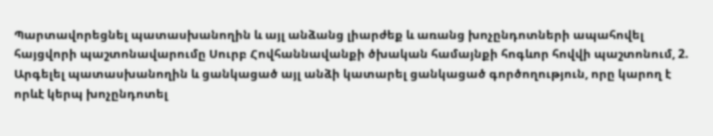Պարտավորեցնել պատասխանողին և այլ անձանց լիարժեք և առանց խոչընդոտների ապահովել հայցվորի պաշտոնավարումը Սուրբ Հովհաննավանքի ծխական համայնքի հոգևոր հովվի պաշտոնում, 2. Արգելել պատասխանողին և ցանկացած այլ անձի կատարել ցանկացած գործողություն, որը կարող է որևէ կերպ խոչընդոտել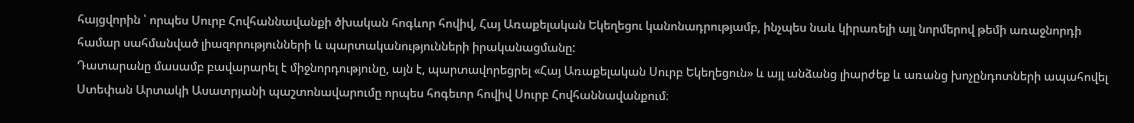հայցվորին ՝ որպես Սուրբ Հովհաննավանքի ծխական հոգևոր հովիվ, Հայ Առաքելական Եկեղեցու կանոնադրությամբ, ինչպես նաև կիրառելի այլ նորմերով թեմի առաջնորդի համար սահմանված լիազորությունների և պարտականությունների իրականացմանը:
Դատարանը մասամբ բավարարել է միջնորդությունը, այն է, պարտավորեցրել «Հայ Առաքելական Սուրբ Եկեղեցուն» և այլ անձանց լիարժեք և առանց խոչընդոտների ապահովել Ստեփան Արտակի Ասատրյանի պաշտոնավարումը որպես հոգեւոր հովիվ Սուրբ Հովհաննավանքում։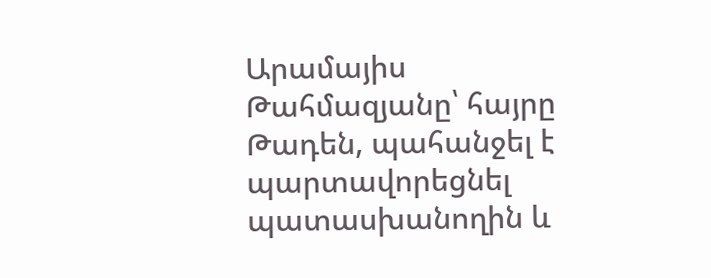Արամայիս Թահմազյանը՝ հայրը Թադեն, պահանջել է պարտավորեցնել պատասխանողին և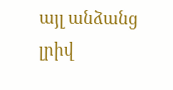այլ անձանց լրիվ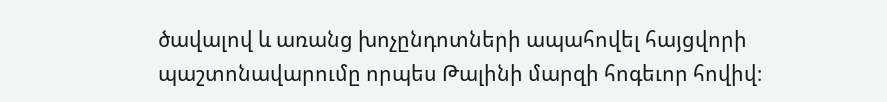ծավալով և առանց խոչընդոտների ապահովել հայցվորի պաշտոնավարումը որպես Թալինի մարզի հոգեւոր հովիվ։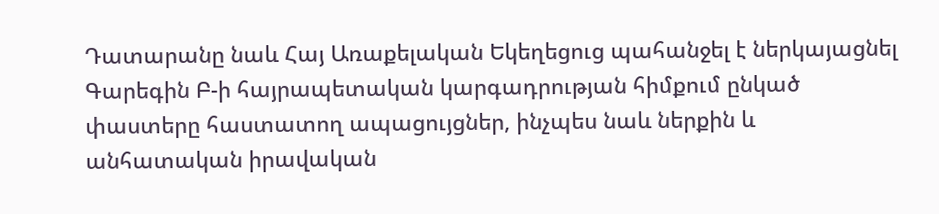Դատարանը նաև Հայ Առաքելական Եկեղեցուց պահանջել է ներկայացնել Գարեգին Բ-ի հայրապետական կարգադրության հիմքում ընկած փաստերը հաստատող ապացույցներ, ինչպես նաև ներքին և անհատական իրավական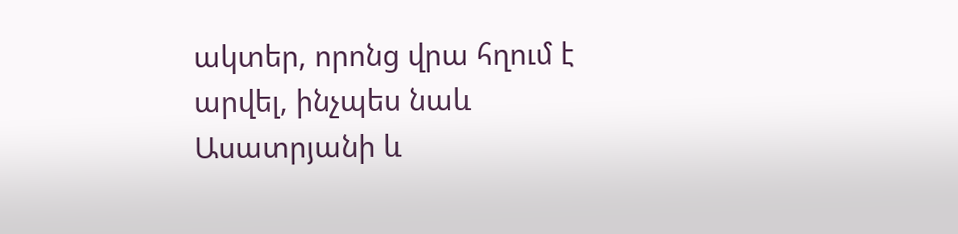ակտեր, որոնց վրա հղում է արվել, ինչպես նաև Ասատրյանի և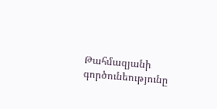Թահմազյանի գործունեությունը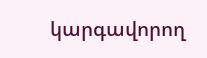կարգավորող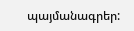պայմանագրեր: